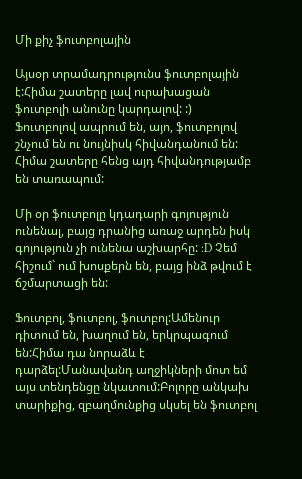Մի քիչ ֆուտբոլային

Այսօր տրամադրությունս ֆուտբոլային է:Հիմա շատերը լավ ուրախացան ֆուտբոլի անունը կարդալով: :)   Ֆուտբոլով ապրում են, այո, ֆուտբոլով շնչում են ու նույնիսկ հիվանդանում են: Հիմա շատերը հենց այդ հիվանդությամբ են տառապում:

Մի օր ֆուտբոլը կդադարի գոյություն ունենալ, բայց դրանից առաջ արդեն իսկ գոյություն չի ունենա աշխարհը: :D Չեմ հիշում` ում խոսքերն են, բայց ինձ թվում է ճշմարտացի են:

Ֆուտբոլ, ֆուտբոլ, ֆուտբոլ:Ամենուր դիտում են, խաղում են, երկրպագում են:Հիմա դա նորաձև է դարձել:Մանավանդ աղջիկների մոտ եմ այս տենդենցը նկատում:Բոլորը անկախ տարիքից, զբաղմունքից սկսել են ֆուտբոլ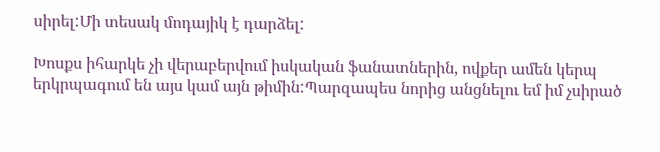սիրել:Մի տեսակ մոդայիկ է դարձել:

Խոսքս իհարկե չի վերաբերվում իսկական ֆանատներին, ովքեր ամեն կերպ երկրպագում են այս կամ այն թիմին:Պարզապես նորից անցնելու եմ իմ չսիրած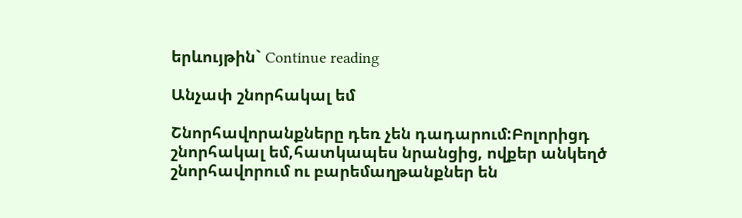երևույթին` Continue reading

Անչափ շնորհակալ եմ

Շնորհավորանքները դեռ չեն դադարում:Բոլորիցդ շնորհակալ եմ,հատկապես նրանցից, ովքեր անկեղծ շնորհավորում ու բարեմաղթանքներ են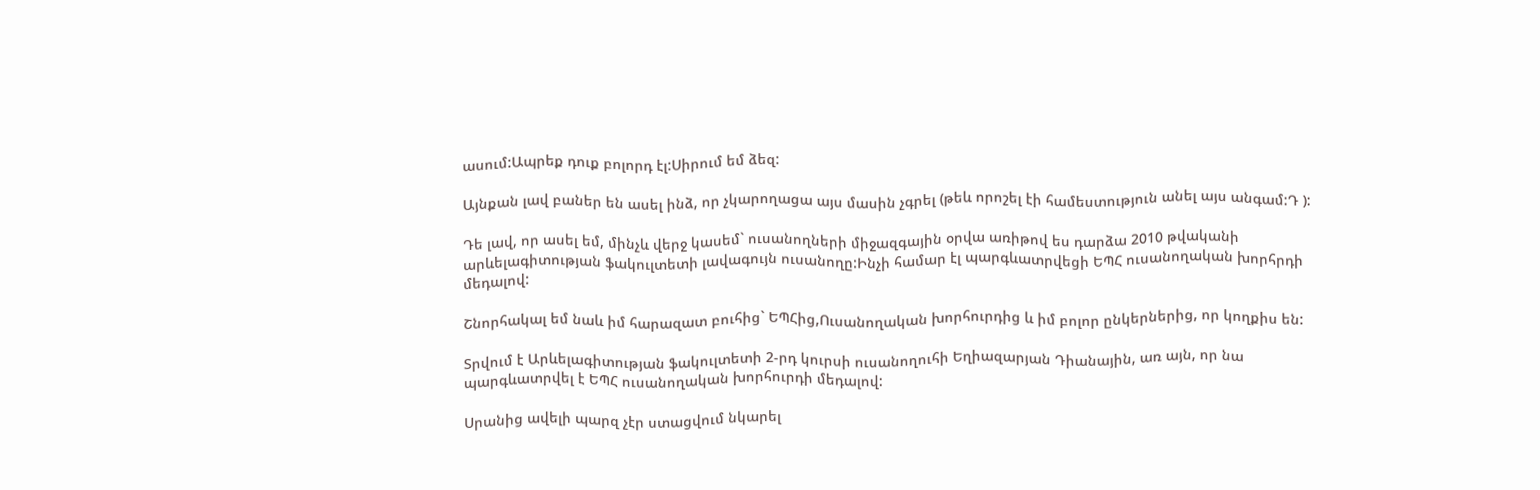ասում:Ապրեք դուք բոլորդ էլ:Սիրում եմ ձեզ:

Այնքան լավ բաներ են ասել ինձ, որ չկարողացա այս մասին չգրել (թեև որոշել էի համեստություն անել այս անգամ:Դ ):

Դե լավ, որ ասել եմ, մինչև վերջ կասեմ` ուսանողների միջազգային օրվա առիթով ես դարձա 2010 թվականի արևելագիտության ֆակուլտետի լավագույն ուսանողը:Ինչի համար էլ պարգևատրվեցի ԵՊՀ ուսանողական խորհրդի մեդալով:

Շնորհակալ եմ նաև իմ հարազատ բուհից` ԵՊՀից,Ուսանողական խորհուրդից և իմ բոլոր ընկերներից, որ կողքիս են:

Տրվում է Արևելագիտության ֆակուլտետի 2-րդ կուրսի ուսանողուհի Եղիազարյան Դիանային, առ այն, որ նա պարգևատրվել է ԵՊՀ ուսանողական խորհուրդի մեդալով:

Սրանից ավելի պարզ չէր ստացվում նկարել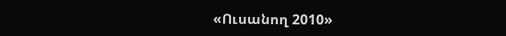«Ուսանող 2010»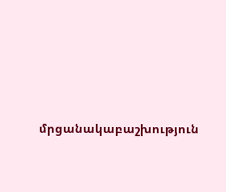մրցանակաբաշխություն